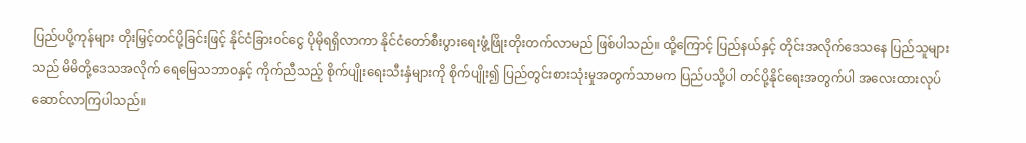ပြည်ပပို့ကုန်များ တိုးမြှင့်တင်ပို့ခြင်းဖြင့် နိုင်ငံခြားဝင်ငွေ ပိုမိုရရှိလာကာ နိုင်ငံတော်စီးပွားရေးဖွံ့ဖြိုးတိုးတက်လာမည် ဖြစ်ပါသည်။ ထို့ကြောင့် ပြည်နယ်နှင့် တိုင်းအလိုက်ဒေသနေ ပြည်သူများသည် မိမိတို့ဒေသအလိုက် ရေမြေသဘာဝနှင့် ကိုက်ညီသည့် စိုက်ပျိုးရေးသီးနှံများကို စိုက်ပျိုး၍ ပြည်တွင်းစားသုံးမှုအတွက်သာမက ပြည်ပသို့ပါ တင်ပို့နိုင်ရေးအတွက်ပါ အလေးထားလုပ်ဆောင်လာကြပါသည်။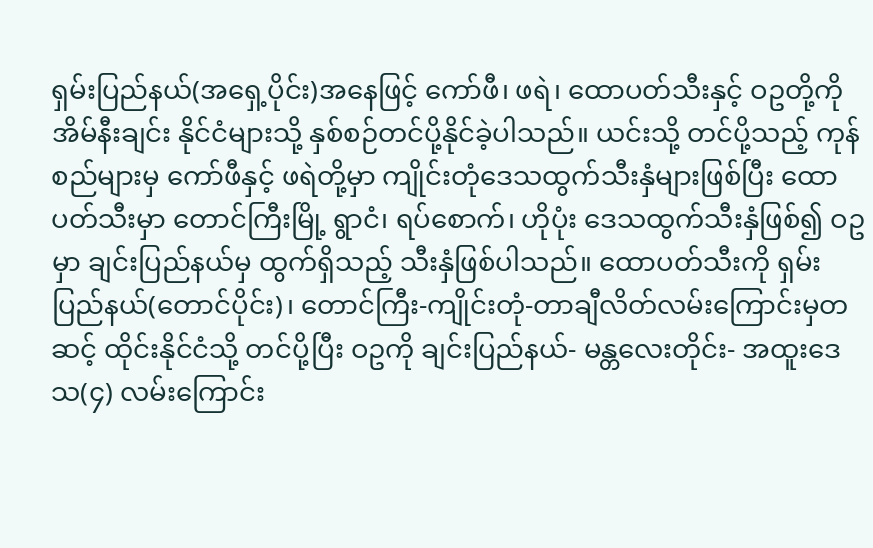ရှမ်းပြည်နယ်(အရှေ့ပိုင်း)အနေဖြင့် ကော်ဖီ၊ ဖရဲ၊ ထောပတ်သီးနှင့် ဝဥတို့ကို အိမ်နီးချင်း နိုင်ငံများသို့ နှစ်စဉ်တင်ပို့နိုင်ခဲ့ပါသည်။ ယင်းသို့ တင်ပို့သည့် ကုန်စည်များမှ ကော်ဖီနှင့် ဖရဲတို့မှာ ကျိုင်းတုံဒေသထွက်သီးနှံများဖြစ်ပြီး ထောပတ်သီးမှာ တောင်ကြီးမြို့ ရွာငံ၊ ရပ်စောက်၊ ဟိုပုံး ဒေသထွက်သီးနှံဖြစ်၍ ဝဥမှာ ချင်းပြည်နယ်မှ ထွက်ရှိသည့် သီးနှံဖြစ်ပါသည်။ ထောပတ်သီးကို ရှမ်းပြည်နယ်(တောင်ပိုင်း)၊ တောင်ကြီး-ကျိုင်းတုံ-တာချီလိတ်လမ်းကြောင်းမှတဆင့် ထိုင်းနိုင်ငံသို့ တင်ပို့ပြီး ဝဥကို ချင်းပြည်နယ်- မန္တလေးတိုင်း- အထူးဒေသ(၄) လမ်းကြောင်း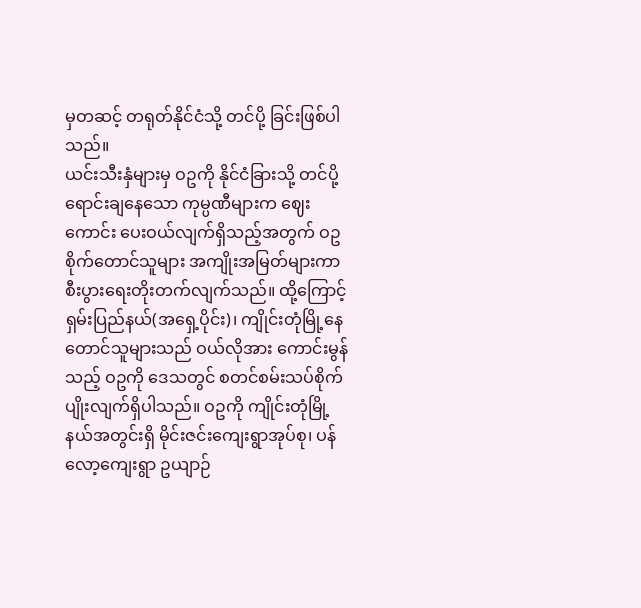မှတဆင့် တရုတ်နိုင်ငံသို့ တင်ပို့ ခြင်းဖြစ်ပါသည်။
ယင်းသီးနှံများမှ ဝဥကို နိုင်ငံခြားသို့ တင်ပို့ရောင်းချနေသော ကုမ္ပဏီများက ဈေးကောင်း ပေးဝယ်လျက်ရှိသည့်အတွက် ဝဥစိုက်တောင်သူများ အကျိုးအမြတ်များကာ စီးပွားရေးတိုးတက်လျက်သည်။ ထို့ကြောင့် ရှမ်းပြည်နယ်(အရှေ့ပိုင်း)၊ ကျိုင်းတုံမြို့နေ တောင်သူများသည် ဝယ်လိုအား ကောင်းမွန်သည့် ဝဥကို ဒေသတွင် စတင်စမ်းသပ်စိုက်ပျိုးလျက်ရှိပါသည်။ ဝဥကို ကျိုင်းတုံမြို့ နယ်အတွင်းရှိ မိုင်းဇင်းကျေးရွာအုပ်စု၊ ပန်လော့ကျေးရွာ ဥယျာဉ်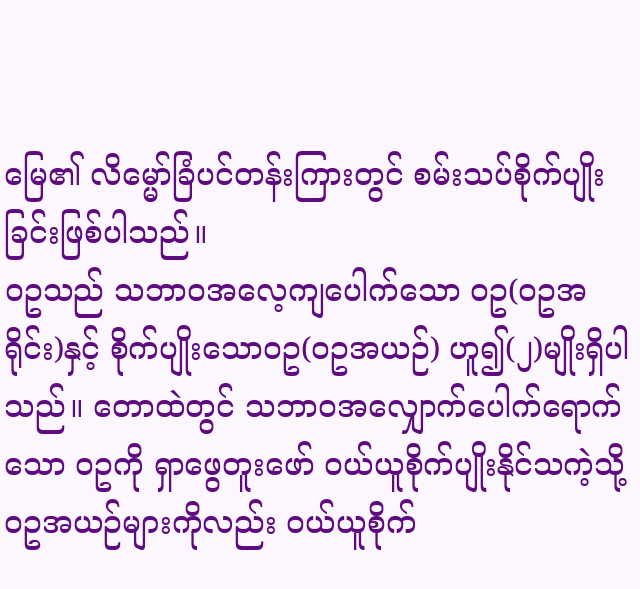မြေ၏ လိမ္မော်ခြံပင်တန်းကြားတွင် စမ်းသပ်စိုက်ပျိုးခြင်းဖြစ်ပါသည်။
ဝဥသည် သဘာဝအလေ့ကျပေါက်သော ဝဥ(ဝဥအရိုင်း)နှင့် စိုက်ပျိုးသောဝဥ(ဝဥအယဉ်) ဟူ၍(၂)မျိုးရှိပါသည်။ တောထဲတွင် သဘာဝအလျှောက်ပေါက်ရောက်သော ဝဥကို ရှာဖွေတူးဖော် ဝယ်ယူစိုက်ပျိုးနိုင်သကဲ့သို့ ဝဥအယဉ်များကိုလည်း ဝယ်ယူစိုက်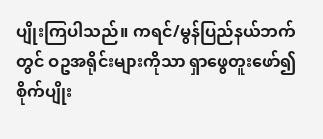ပျိုးကြပါသည်။ ကရင်/မွန်ပြည်နယ်ဘက်တွင် ဝဥအရိုင်းများကိုသာ ရှာဖွေတူးဖော်၍ စိုက်ပျိုး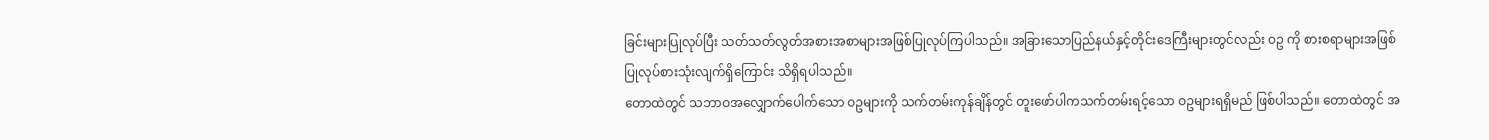ခြင်းများပြုလုပ်ပြီး သတ်သတ်လွတ်အစားအစာများအဖြစ်ပြုလုပ်ကြပါသည်။ အခြားသောပြည်နယ်နှင့်တိုင်းဒေကြီးများတွင်လည်း ဝဥ ကို စားစရာများအဖြစ် ပြုလုပ်စားသုံးလျက်ရှိကြောင်း သိရှိရပါသည်။
တောထဲတွင် သဘာဝအလျှောက်ပေါက်သော ဝဥများကို သက်တမ်းကုန်ချိန်တွင် တူးဖော်ပါကသက်တမ်းရင့်သော ဝဥများရရှိမည် ဖြစ်ပါသည်။ တောထဲတွင် အ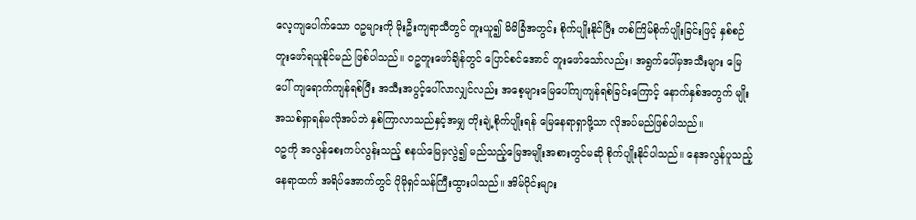လေ့ကျပေါက်သော ဝဥများကို မိုးဦးကျရာသီတွင် တူးယူ၍ မိမိခြံအတွင်း စိုက်ပျိုးနိုင်ပြီး တစ်ကြိမ်စိုက်ပျိုးခြင်းဖြင့် နှစ်စဉ် တူးဖော်ရယူနိုင်မည် ဖြစ်ပါသည်။ ဝဥတူးဖော်ချိန်တွင် ပြောင်စင်အောင် တူးဖော်သော်လည်း၊ အရွက်ပေါ်မှအသီးများ မြေပေါ် ကျရောက်ကျန်ရစ်ပြီး အသီးအပွင့်ပေါ်လာလျှင်လည်း အစေ့များမြေပေါ်ကျကျန်ရစ်ခြင်းကြောင့် နောက်နှစ်အတွက် မျိုးအသစ်ရှာရန်မလိုအပ်ဘဲ နှစ်ကြာလာသည်နှင့်အမျှ တိုးချဲ့စိုက်ပျိုးရန် မြေနေရာရှာဖို့သာ လိုအပ်မည်ဖြစ်ပါသည်။
ဝဥကို အလွန်စေးကပ်လွန်းသည့် စနယ်မြေမှလွဲ၍ မည်သည့်မြေအမျိုးအစားတွင်မဆို စိုက်ပျိုးနိုင်ပါသည်။ နေအလွန်ပူသည့်နေရာထက် အရိပ်အောက်တွင် ပိုမိုရှင်သန်ကြီးထွားပါသည်။ အိမ်ဝိုင်းများ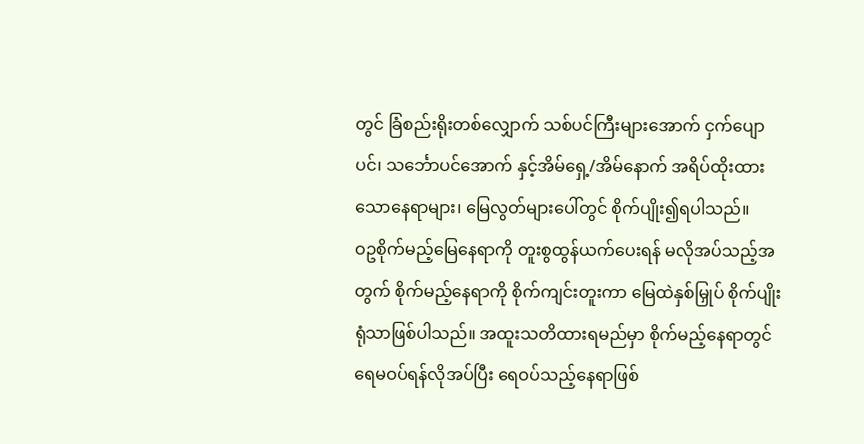တွင် ခြံစည်းရိုးတစ်လျှောက် သစ်ပင်ကြီးများအောက် ငှက်ပျောပင်၊ သင်္ဘောပင်အောက် နှင့်အိမ်ရှေ့/အိမ်နောက် အရိပ်ထိုးထားသောနေရာများ၊ မြေလွတ်များပေါ်တွင် စိုက်ပျိုး၍ရပါသည်။
ဝဥစိုက်မည့်မြေနေရာကို တူးစွထွန်ယက်ပေးရန် မလိုအပ်သည့်အတွက် စိုက်မည့်နေရာကို စိုက်ကျင်းတူးကာ မြေထဲနှစ်မြှုပ် စိုက်ပျိုးရုံသာဖြစ်ပါသည်။ အထူးသတိထားရမည်မှာ စိုက်မည့်နေရာတွင် ရေမဝပ်ရန်လိုအပ်ပြီး ရေဝပ်သည့်နေရာဖြစ်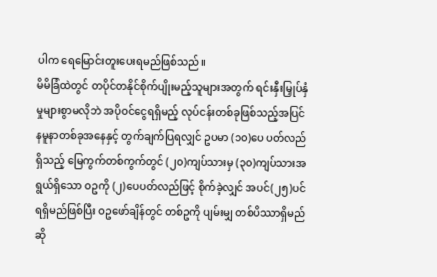ပါက ရေမြောင်းတူးပေးရမည်ဖြစ်သည်။
မိမိခြံထဲတွင် တပိုင်တနိုင်စိုက်ပျိုးမည့်သူများအတွက် ရင်းနှီးမြှုပ်နှံမှုများစွာမလိုဘဲ အပိုဝင်ငွေရရှိမည့် လုပ်ငန်းတစ်ခုဖြစ်သည့်အပြင် နမူနာတစ်ခုအနေနှင့် တွက်ချက်ပြရလျှင် ဥပမာ (၁၀)ပေ ပတ်လည်ရှိသည့် မြေကွက်တစ်ကွက်တွင် (၂၀)ကျပ်သားမှ (၃၀)ကျပ်သားအရွယ်ရှိသော ဝဥကို (၂)ပေပတ်လည်ဖြင့် စိုက်ခဲ့လျှင် အပင်(၂၅)ပင်ရရှိမည်ဖြစ်ပြီး ဝဥဖော်ချိန်တွင် တစ်ဥကို ပျမ်းမျှ တစ်ပိဿာရှိမည်ဆို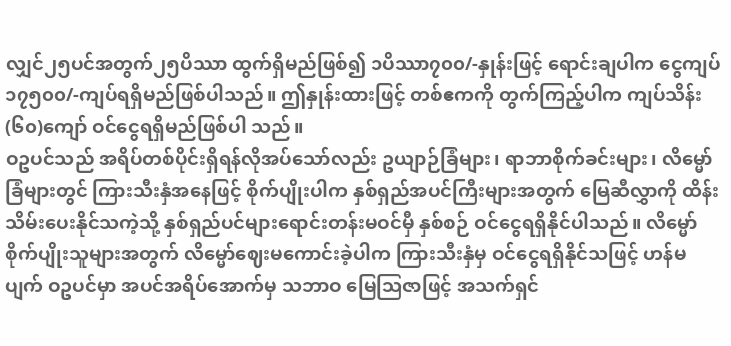လျှင်၂၅ပင်အတွက်၂၅ပိဿာ ထွက်ရှိမည်ဖြစ်၍ ၁ပိဿာ၇၀၀/-နှုန်းဖြင့် ရောင်းချပါက ငွေကျပ် ၁၇၅၀၀/-ကျပ်ရရှိမည်ဖြစ်ပါသည်။ ဤနှုန်းထားဖြင့် တစ်ဧကကို တွက်ကြည့်ပါက ကျပ်သိန်း(၆၀)ကျော် ဝင်ငွေရရှိမည်ဖြစ်ပါ သည်။
ဝဥပင်သည် အရိပ်တစ်ပိုင်းရှိရန်လိုအပ်သော်လည်း ဥယျာဉ်ခြံများ၊ ရာဘာစိုက်ခင်းများ၊ လိမ္မော်ခြံများတွင် ကြားသီးနှံအနေဖြင့် စိုက်ပျိုးပါက နှစ်ရှည်အပင်ကြီးများအတွက် မြေဆီလွှာကို ထိန်းသိမ်းပေးနိုင်သကဲ့သို့ နှစ်ရှည်ပင်များရောင်းတန်းမဝင်မှီ နှစ်စဉ် ဝင်ငွေရရှိနိုင်ပါသည်။ လိမ္မော် စိုက်ပျိုးသူများအတွက် လိမ္မော်ဈေးမကောင်းခဲ့ပါက ကြားသီးနှံမှ ဝင်ငွေရရှိနိုင်သဖြင့် ဟန်မပျက် ဝဥပင်မှာ အပင်အရိပ်အောက်မှ သဘာဝ မြေဩဇာဖြင့် အသက်ရှင်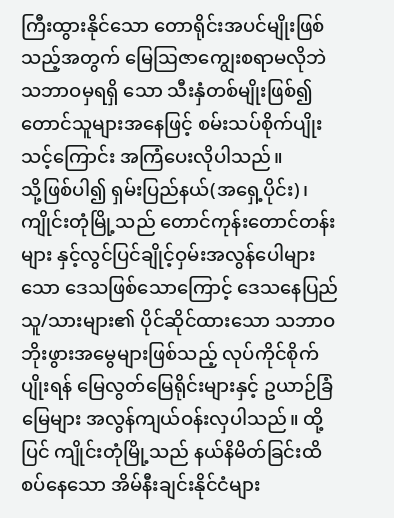ကြီးထွားနိုင်သော တောရိုင်းအပင်မျိုးဖြစ်သည့်အတွက် မြေဩဇာကျွေးစရာမလိုဘဲ သဘာဝမှရရှိ သော သီးနှံတစ်မျိုးဖြစ်၍ တောင်သူများအနေဖြင့် စမ်းသပ်စိုက်ပျိုးသင့်ကြောင်း အကြံပေးလိုပါသည်။
သို့ဖြစ်ပါ၍ ရှမ်းပြည်နယ်(အရှေ့ပိုင်း)၊ ကျိုင်းတုံမြို့သည် တောင်ကုန်းတောင်တန်းများ နှင့်လွင်ပြင်ချိုင့်ဝှမ်းအလွန်ပေါများသော ဒေသဖြစ်သောကြောင့် ဒေသနေပြည်သူ/သားများ၏ ပိုင်ဆိုင်ထားသော သဘာဝဘိုးဖွားအမွေများဖြစ်သည့် လုပ်ကိုင်စိုက်ပျိုးရန် မြေလွတ်မြေရိုင်းများနှင့် ဥယာဉ်ခြံမြေများ အလွန်ကျယ်ဝန်းလှပါသည်။ ထို့ပြင် ကျိုင်းတုံမြို့သည် နယ်နိမိတ်ခြင်းထိစပ်နေသော အိမ်နီးချင်းနိုင်ငံများ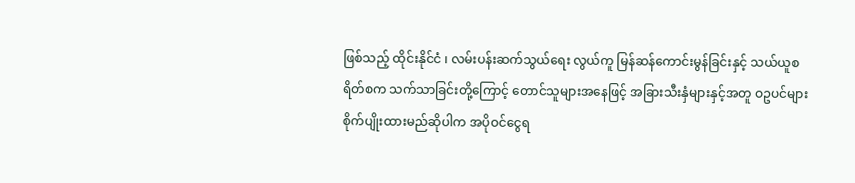ဖြစ်သည့် ထိုင်းနိုင်ငံ ၊ လမ်းပန်းဆက်သွယ်ရေး လွယ်ကူ မြန်ဆန်ကောင်းမွန်ခြင်းနှင့် သယ်ယူစရိတ်စက သက်သာခြင်းတို့ကြောင့် တောင်သူများအနေဖြင့် အခြားသီးနှံများနှင့်အတူ ဝဥပင်များ စိုက်ပျိုးထားမည်ဆိုပါက အပိုဝင်ငွေရ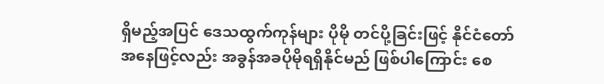ရှိမည့်အပြင် ဒေသထွက်ကုန်များ ပိုမို တင်ပို့ခြင်းဖြင့် နိုင်ငံတော်အနေဖြင့်လည်း အခွန်အခပိုမိုရရှိနိုင်မည် ဖြစ်ပါကြောင်း စေ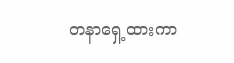တနာရှေ့ထားကာ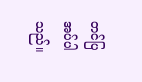တင်ပြအပ်ပါသည်။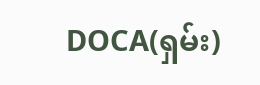DOCA(ရှမ်း)